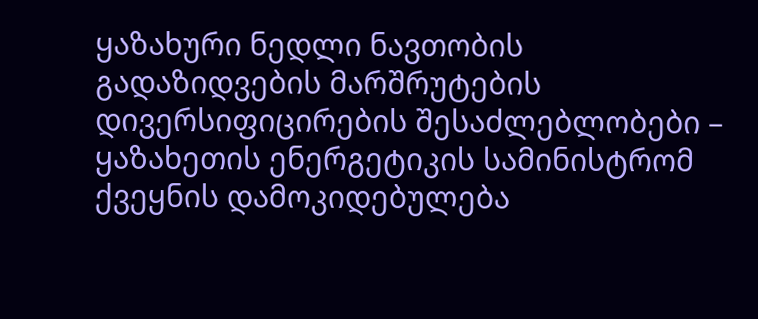ყაზახური ნედლი ნავთობის გადაზიდვების მარშრუტების დივერსიფიცირების შესაძლებლობები – ყაზახეთის ენერგეტიკის სამინისტრომ ქვეყნის დამოკიდებულება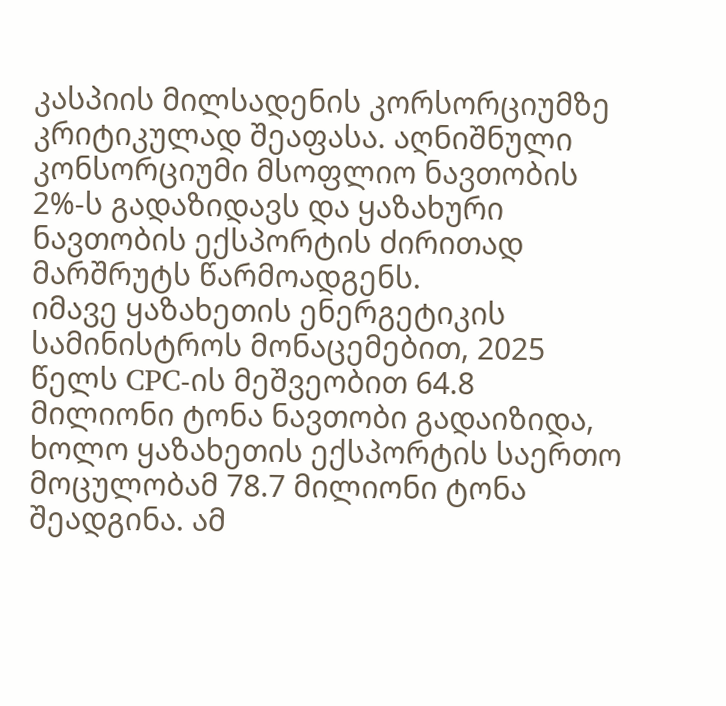კასპიის მილსადენის კორსორციუმზე კრიტიკულად შეაფასა. აღნიშნული კონსორციუმი მსოფლიო ნავთობის 2%-ს გადაზიდავს და ყაზახური ნავთობის ექსპორტის ძირითად მარშრუტს წარმოადგენს.
იმავე ყაზახეთის ენერგეტიკის სამინისტროს მონაცემებით, 2025 წელს CPC-ის მეშვეობით 64.8 მილიონი ტონა ნავთობი გადაიზიდა, ხოლო ყაზახეთის ექსპორტის საერთო მოცულობამ 78.7 მილიონი ტონა შეადგინა. ამ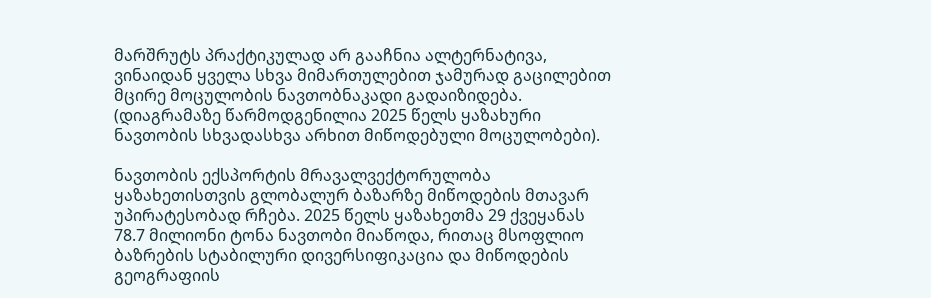მარშრუტს პრაქტიკულად არ გააჩნია ალტერნატივა, ვინაიდან ყველა სხვა მიმართულებით ჯამურად გაცილებით მცირე მოცულობის ნავთობნაკადი გადაიზიდება. (დიაგრამაზე წარმოდგენილია 2025 წელს ყაზახური ნავთობის სხვადასხვა არხით მიწოდებული მოცულობები).

ნავთობის ექსპორტის მრავალვექტორულობა ყაზახეთისთვის გლობალურ ბაზარზე მიწოდების მთავარ უპირატესობად რჩება. 2025 წელს ყაზახეთმა 29 ქვეყანას 78.7 მილიონი ტონა ნავთობი მიაწოდა, რითაც მსოფლიო ბაზრების სტაბილური დივერსიფიკაცია და მიწოდების გეოგრაფიის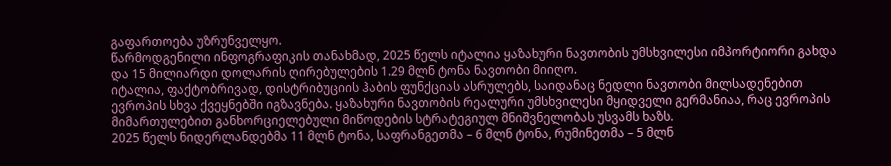გაფართოება უზრუნველყო.
წარმოდგენილი ინფოგრაფიკის თანახმად, 2025 წელს იტალია ყაზახური ნავთობის უმსხვილესი იმპორტიორი გახდა და 15 მილიარდი დოლარის ღირებულების 1.29 მლნ ტონა ნავთობი მიიღო.
იტალია, ფაქტობრივად, დისტრიბუციის ჰაბის ფუნქციას ასრულებს, საიდანაც ნედლი ნავთობი მილსადენებით ევროპის სხვა ქვეყნებში იგზავნება. ყაზახური ნავთობის რეალური უმსხვილესი მყიდველი გერმანიაა, რაც ევროპის მიმართულებით განხორციელებული მიწოდების სტრატეგიულ მნიშვნელობას უსვამს ხაზს.
2025 წელს ნიდერლანდებმა 11 მლნ ტონა, საფრანგეთმა – 6 მლნ ტონა, რუმინეთმა – 5 მლნ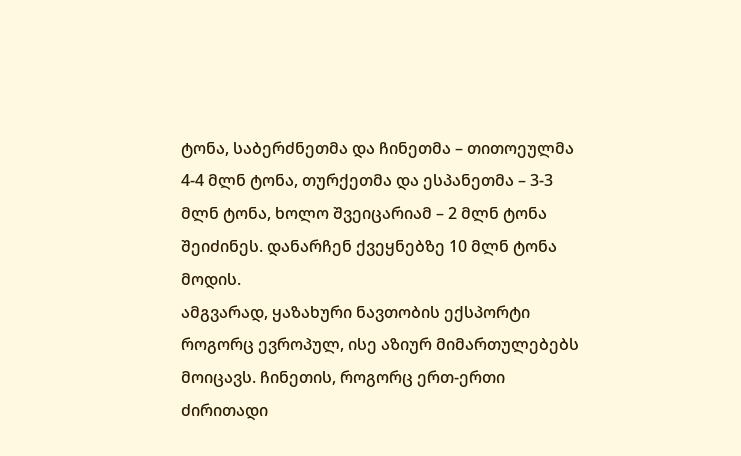ტონა, საბერძნეთმა და ჩინეთმა – თითოეულმა 4-4 მლნ ტონა, თურქეთმა და ესპანეთმა – 3-3 მლნ ტონა, ხოლო შვეიცარიამ – 2 მლნ ტონა შეიძინეს. დანარჩენ ქვეყნებზე 10 მლნ ტონა მოდის.
ამგვარად, ყაზახური ნავთობის ექსპორტი როგორც ევროპულ, ისე აზიურ მიმართულებებს მოიცავს. ჩინეთის, როგორც ერთ-ერთი ძირითადი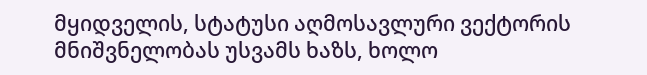მყიდველის, სტატუსი აღმოსავლური ვექტორის მნიშვნელობას უსვამს ხაზს, ხოლო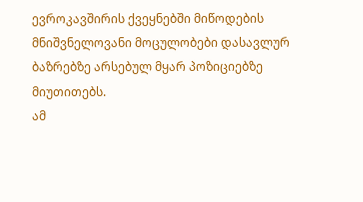ევროკავშირის ქვეყნებში მიწოდების მნიშვნელოვანი მოცულობები დასავლურ ბაზრებზე არსებულ მყარ პოზიციებზე მიუთითებს.
ამ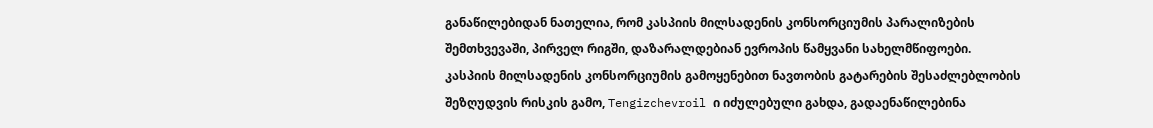განაწილებიდან ნათელია, რომ კასპიის მილსადენის კონსორციუმის პარალიზების შემთხვევაში, პირველ რიგში, დაზარალდებიან ევროპის წამყვანი სახელმწიფოები.
კასპიის მილსადენის კონსორციუმის გამოყენებით ნავთობის გატარების შესაძლებლობის შეზღუდვის რისკის გამო, Tengizchevroil ი იძულებული გახდა, გადაენაწილებინა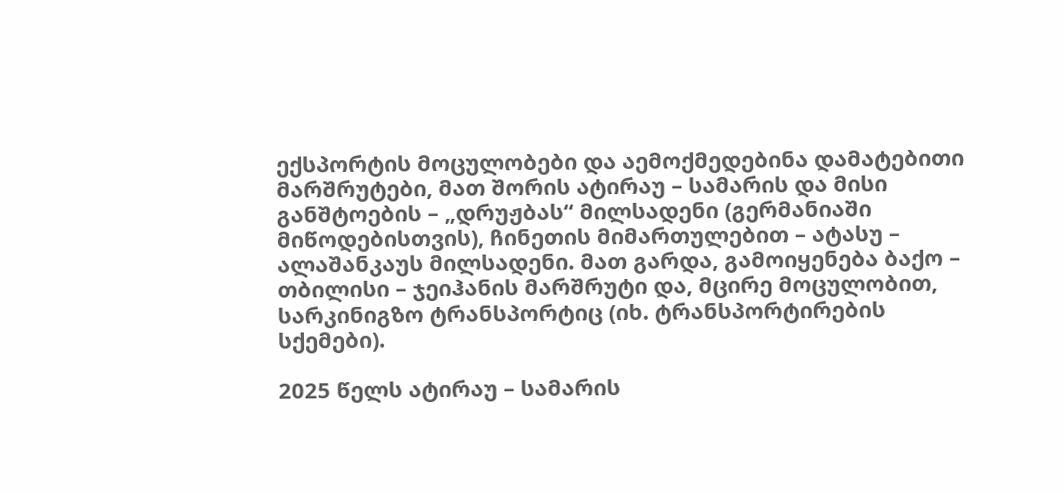ექსპორტის მოცულობები და აემოქმედებინა დამატებითი მარშრუტები, მათ შორის ატირაუ – სამარის და მისი განშტოების – „დრუჟბას“ მილსადენი (გერმანიაში მიწოდებისთვის), ჩინეთის მიმართულებით – ატასუ – ალაშანკაუს მილსადენი. მათ გარდა, გამოიყენება ბაქო – თბილისი – ჯეიჰანის მარშრუტი და, მცირე მოცულობით, სარკინიგზო ტრანსპორტიც (იხ. ტრანსპორტირების სქემები).

2025 წელს ატირაუ – სამარის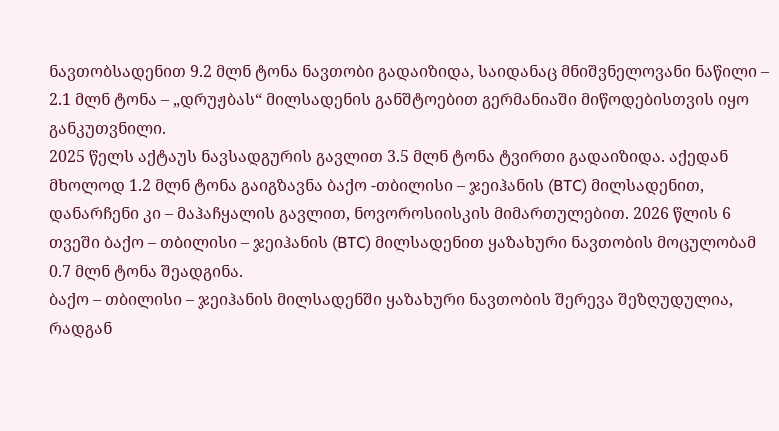ნავთობსადენით 9.2 მლნ ტონა ნავთობი გადაიზიდა, საიდანაც მნიშვნელოვანი ნაწილი – 2.1 მლნ ტონა – „დრუჟბას“ მილსადენის განშტოებით გერმანიაში მიწოდებისთვის იყო განკუთვნილი.
2025 წელს აქტაუს ნავსადგურის გავლით 3.5 მლნ ტონა ტვირთი გადაიზიდა. აქედან მხოლოდ 1.2 მლნ ტონა გაიგზავნა ბაქო -თბილისი – ჯეიჰანის (BTC) მილსადენით, დანარჩენი კი – მაჰაჩყალის გავლით, ნოვოროსიისკის მიმართულებით. 2026 წლის 6 თვეში ბაქო – თბილისი – ჯეიჰანის (BTC) მილსადენით ყაზახური ნავთობის მოცულობამ 0.7 მლნ ტონა შეადგინა.
ბაქო – თბილისი – ჯეიჰანის მილსადენში ყაზახური ნავთობის შერევა შეზღუდულია, რადგან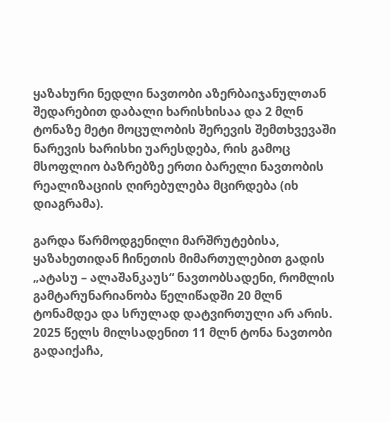ყაზახური ნედლი ნავთობი აზერბაიჯანულთან შედარებით დაბალი ხარისხისაა და 2 მლნ ტონაზე მეტი მოცულობის შერევის შემთხვევაში ნარევის ხარისხი უარესდება, რის გამოც მსოფლიო ბაზრებზე ერთი ბარელი ნავთობის რეალიზაციის ღირებულება მცირდება (იხ დიაგრამა).

გარდა წარმოდგენილი მარშრუტებისა, ყაზახეთიდან ჩინეთის მიმართულებით გადის „ატასუ – ალაშანკაუს“ ნავთობსადენი, რომლის გამტარუნარიანობა წელიწადში 20 მლნ ტონამდეა და სრულად დატვირთული არ არის.
2025 წელს მილსადენით 11 მლნ ტონა ნავთობი გადაიქაჩა,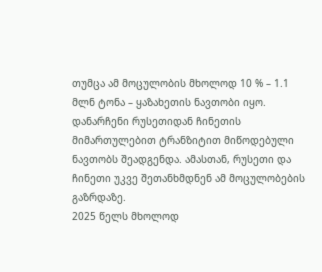თუმცა ამ მოცულობის მხოლოდ 10 % – 1.1 მლნ ტონა – ყაზახეთის ნავთობი იყო. დანარჩენი რუსეთიდან ჩინეთის მიმართულებით ტრანზიტით მიწოდებული ნავთობს შეადგენდა. ამასთან, რუსეთი და ჩინეთი უკვე შეთანხმდნენ ამ მოცულობების გაზრდაზე.
2025 წელს მხოლოდ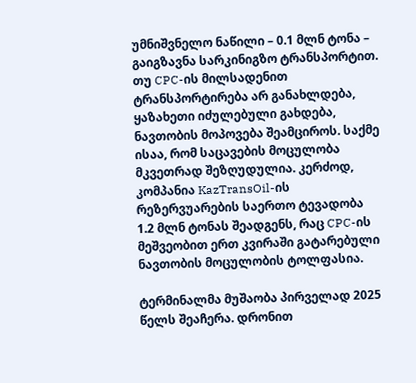უმნიშვნელო ნაწილი – 0.1 მლნ ტონა – გაიგზავნა სარკინიგზო ტრანსპორტით.
თუ CPC-ის მილსადენით ტრანსპორტირება არ განახლდება, ყაზახეთი იძულებული გახდება, ნავთობის მოპოვება შეამციროს. საქმე ისაა, რომ საცავების მოცულობა მკვეთრად შეზღუდულია. კერძოდ, კომპანია KazTransOil-ის რეზერვუარების საერთო ტევადობა 1.2 მლნ ტონას შეადგენს, რაც CPC-ის მეშვეობით ერთ კვირაში გატარებული ნავთობის მოცულობის ტოლფასია.

ტერმინალმა მუშაობა პირველად 2025 წელს შეაჩერა. დრონით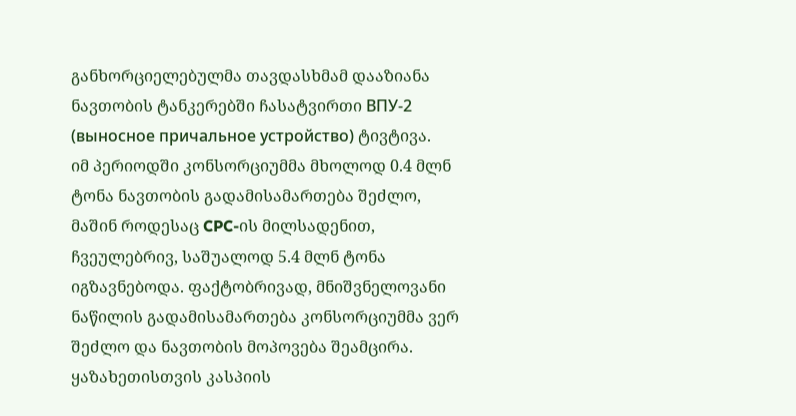განხორციელებულმა თავდასხმამ დააზიანა ნავთობის ტანკერებში ჩასატვირთი ВПУ-2 (выносное причальное устройство) ტივტივა.
იმ პერიოდში კონსორციუმმა მხოლოდ 0.4 მლნ ტონა ნავთობის გადამისამართება შეძლო, მაშინ როდესაც CPC-ის მილსადენით, ჩვეულებრივ, საშუალოდ 5.4 მლნ ტონა იგზავნებოდა. ფაქტობრივად, მნიშვნელოვანი ნაწილის გადამისამართება კონსორციუმმა ვერ შეძლო და ნავთობის მოპოვება შეამცირა.
ყაზახეთისთვის კასპიის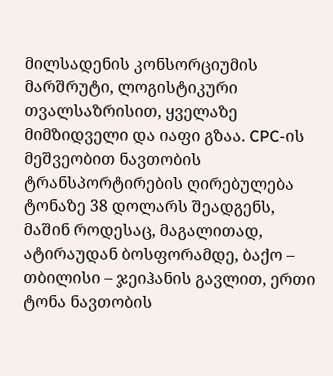მილსადენის კონსორციუმის მარშრუტი, ლოგისტიკური თვალსაზრისით, ყველაზე მიმზიდველი და იაფი გზაა. CPC-ის მეშვეობით ნავთობის ტრანსპორტირების ღირებულება ტონაზე 38 დოლარს შეადგენს, მაშინ როდესაც, მაგალითად, ატირაუდან ბოსფორამდე, ბაქო – თბილისი – ჯეიჰანის გავლით, ერთი ტონა ნავთობის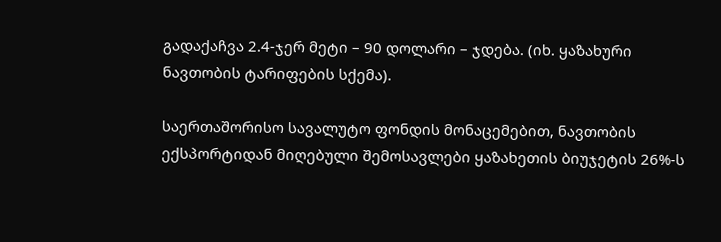გადაქაჩვა 2.4-ჯერ მეტი – 90 დოლარი – ჯდება. (იხ. ყაზახური ნავთობის ტარიფების სქემა).

საერთაშორისო სავალუტო ფონდის მონაცემებით, ნავთობის ექსპორტიდან მიღებული შემოსავლები ყაზახეთის ბიუჯეტის 26%-ს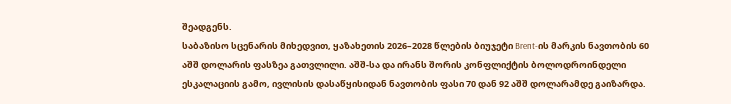შეადგენს.
საბაზისო სცენარის მიხედვით, ყაზახეთის 2026–2028 წლების ბიუჯეტი Brent-ის მარკის ნავთობის 60 აშშ დოლარის ფასზეა გათვლილი. აშშ-სა და ირანს შორის კონფლიქტის ბოლოდროინდელი ესკალაციის გამო, ივლისის დასაწყისიდან ნავთობის ფასი 70 დან 92 აშშ დოლარამდე გაიზარდა.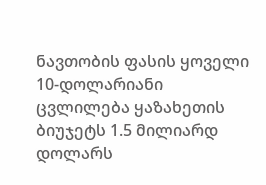ნავთობის ფასის ყოველი 10-დოლარიანი ცვლილება ყაზახეთის ბიუჯეტს 1.5 მილიარდ დოლარს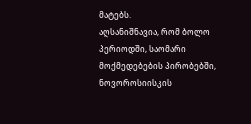მატებს.
აღსანიშნავია, რომ ბოლო პერიოდში, საომარი მოქმედებების პირობებში, ნოვოროსიისკის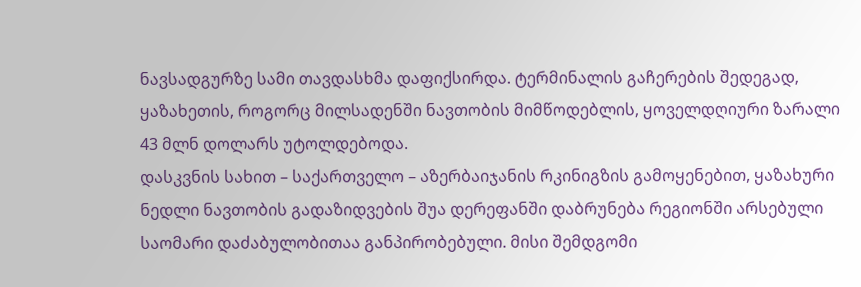ნავსადგურზე სამი თავდასხმა დაფიქსირდა. ტერმინალის გაჩერების შედეგად, ყაზახეთის, როგორც მილსადენში ნავთობის მიმწოდებლის, ყოველდღიური ზარალი 43 მლნ დოლარს უტოლდებოდა.
დასკვნის სახით – საქართველო – აზერბაიჯანის რკინიგზის გამოყენებით, ყაზახური ნედლი ნავთობის გადაზიდვების შუა დერეფანში დაბრუნება რეგიონში არსებული საომარი დაძაბულობითაა განპირობებული. მისი შემდგომი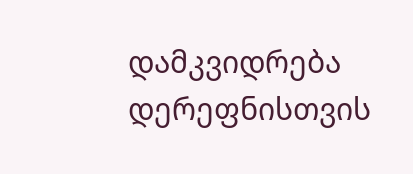დამკვიდრება დერეფნისთვის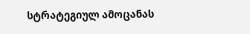სტრატეგიულ ამოცანას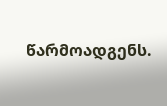წარმოადგენს.